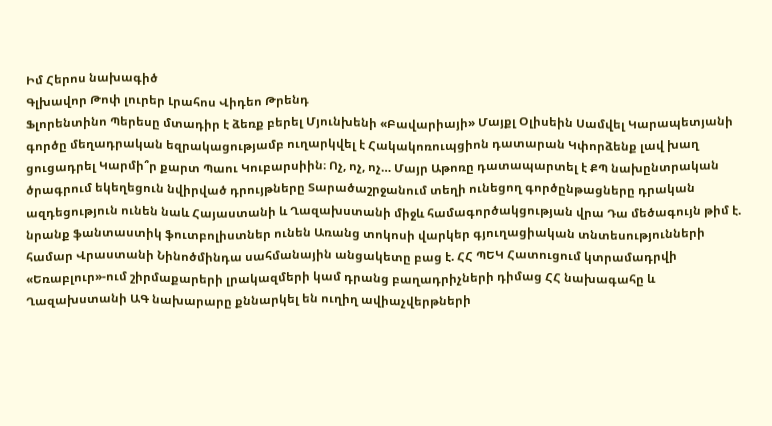Իմ Հերոս նախագիծ
Գլխավոր Թոփ լուրեր Լրահոս Վիդեո Թրենդ
Ֆլորենտինո Պերեսը մտադիր է ձեռք բերել Մյունխենի «Բավարիայի» Մայքլ Օլիսեին Սամվել Կարապետյանի գործը մեղադրական եզրակացությամբ ուղարկվել է Հակակոռուպցիոն դատարան Կփորձենք լավ խաղ ցուցադրել Կարմի՞ր քարտ Պաու Կուբարսիին։ Ոչ, ոչ, ոչ… Մայր Աթոռը դատապարտել է ՔՊ նախընտրական ծրագրում եկեղեցուն նվիրված դրույթները Տարածաշրջանում տեղի ունեցող գործընթացները դրական ազդեցություն ունեն նաև Հայաստանի և Ղազախստանի միջև համագործակցության վրա Դա մեծագույն թիմ է. նրանք ֆանտաստիկ ֆուտբոլիստներ ունեն Առանց տոկոսի վարկեր գյուղացիական տնտեսությունների համար Վրաստանի Նինոծմինդա սահմանային անցակետը բաց է. ՀՀ ՊԵԿ Հատուցում կտրամադրվի «Եռաբլուր»-ում շիրմաքարերի լրակազմերի կամ դրանց բաղադրիչների դիմաց ՀՀ նախագահը և Ղազախստանի ԱԳ նախարարը քննարկել են ուղիղ ավիաչվերթների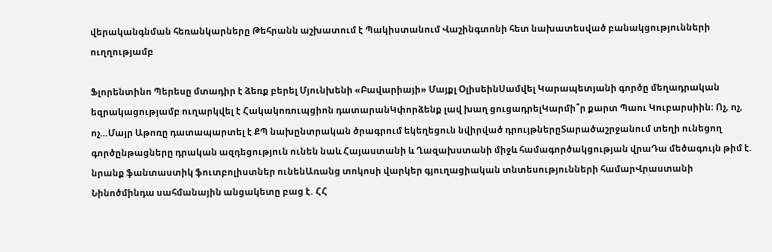վերականգնման հեռանկարները Թեհրանն աշխատում է Պակիստանում Վաշինգտոնի հետ նախատեսված բանակցությունների ուղղությամբ

Ֆլորենտինո Պերեսը մտադիր է ձեռք բերել Մյունխենի «Բավարիայի» Մայքլ ՕլիսեինՍամվել Կարապետյանի գործը մեղադրական եզրակացությամբ ուղարկվել է Հակակոռուպցիոն դատարանԿփորձենք լավ խաղ ցուցադրելԿարմի՞ր քարտ Պաու Կուբարսիին։ Ոչ, ոչ, ոչ…Մայր Աթոռը դատապարտել է ՔՊ նախընտրական ծրագրում եկեղեցուն նվիրված դրույթներըՏարածաշրջանում տեղի ունեցող գործընթացները դրական ազդեցություն ունեն նաև Հայաստանի և Ղազախստանի միջև համագործակցության վրաԴա մեծագույն թիմ է. նրանք ֆանտաստիկ ֆուտբոլիստներ ունենԱռանց տոկոսի վարկեր գյուղացիական տնտեսությունների համարՎրաստանի Նինոծմինդա սահմանային անցակետը բաց է. ՀՀ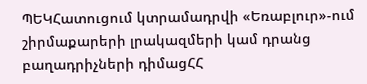ՊԵԿՀատուցում կտրամադրվի «Եռաբլուր»-ում շիրմաքարերի լրակազմերի կամ դրանց բաղադրիչների դիմացՀՀ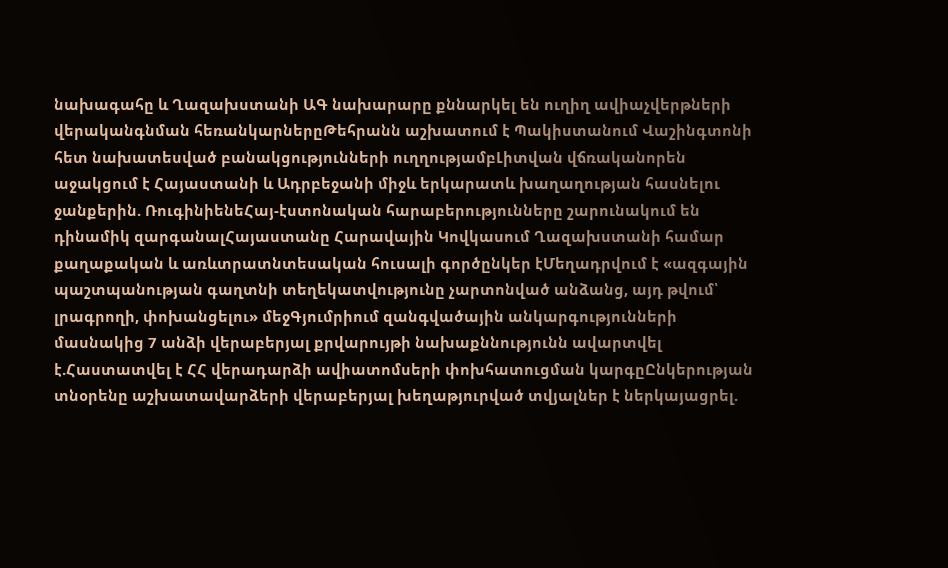նախագահը և Ղազախստանի ԱԳ նախարարը քննարկել են ուղիղ ավիաչվերթների վերականգնման հեռանկարներըԹեհրանն աշխատում է Պակիստանում Վաշինգտոնի հետ նախատեսված բանակցությունների ուղղությամբԼիտվան վճռականորեն աջակցում է Հայաստանի և Ադրբեջանի միջև երկարատև խաղաղության հասնելու ջանքերին. ՌուգինիենեՀայ-էստոնական հարաբերությունները շարունակում են դինամիկ զարգանալՀայաստանը Հարավային Կովկասում Ղազախստանի համար քաղաքական և առևտրատնտեսական հուսալի գործընկեր էՄեղադրվում է «ազգային պաշտպանության գաղտնի տեղեկատվությունը չարտոնված անձանց, այդ թվում՝ լրագրողի, փոխանցելու» մեջԳյումրիում զանգվածային անկարգությունների մասնակից 7 անձի վերաբերյալ քրվարույթի նախաքննությունն ավարտվել է.Հաստատվել է ՀՀ վերադարձի ավիատոմսերի փոխհատուցման կարգըԸնկերության տնօրենը աշխատավարձերի վերաբերյալ խեղաթյուրված տվյալներ է ներկայացրել.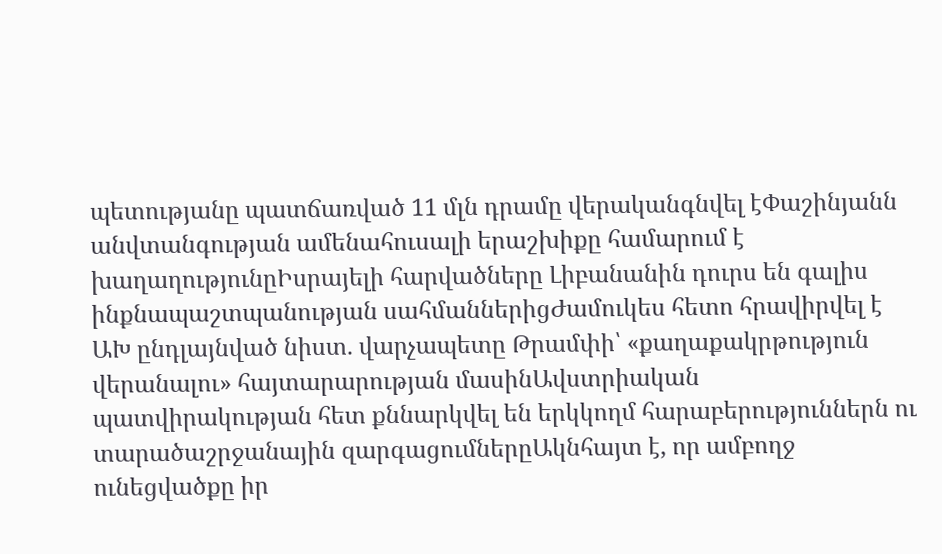պետությանը պատճառված 11 մլն դրամը վերականգնվել էՓաշինյանն անվտանգության ամենահուսալի երաշխիքը համարում է խաղաղությունըԻսրայելի հարվածները Լիբանանին դուրս են գալիս ինքնապաշտպանության սահմաններիցԺամուկես հետո հրավիրվել է ԱԽ ընդլայնված նիստ. վարչապետը Թրամփի՝ «քաղաքակրթություն վերանալու» հայտարարության մասինԱվստրիական պատվիրակության հետ քննարկվել են երկկողմ հարաբերություններն ու տարածաշրջանային զարգացումներըԱկնհայտ է, որ ամբողջ ունեցվածքը իր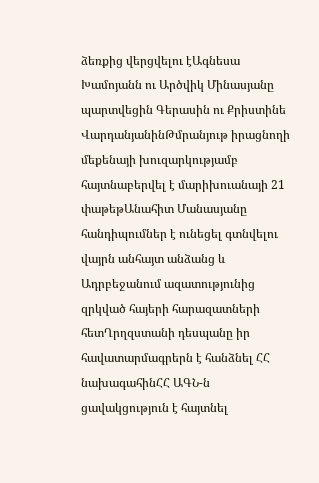ձեռքից վերցվելու էԱգնեսա Խամոյանն ու Արծվիկ Մինասյանը պարտվեցին Գերասին ու Քրիստինե ՎարդանյանինԹմրանյութ իրացնողի մեքենայի խուզարկությամբ հայտնաբերվել է մարիխուանայի 21 փաթեթԱնահիտ Մանասյանը հանդիպումներ է ունեցել գտնվելու վայրն անհայտ անձանց և Ադրբեջանում ազատությունից զրկված հայերի հարազատների հետՂրղզստանի դեսպանը իր հավատարմագրերն է հանձնել ՀՀ նախագահինՀՀ ԱԳՆ-ն ցավակցություն է հայտնել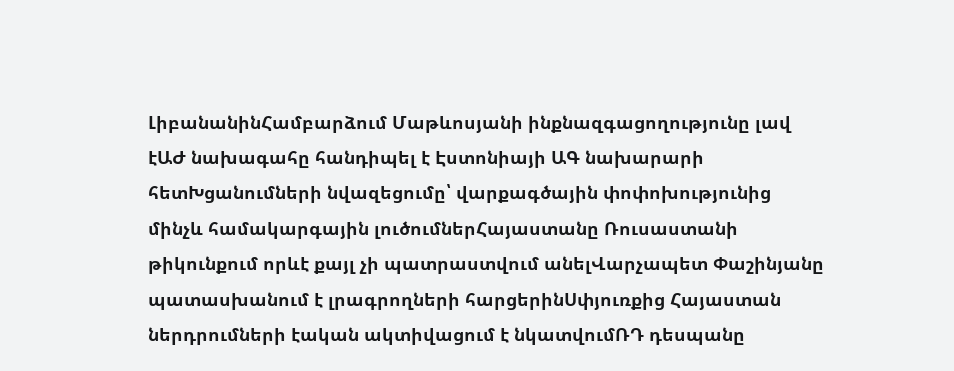ԼիբանանինՀամբարձում Մաթևոսյանի ինքնազգացողությունը լավ էԱԺ նախագահը հանդիպել է Էստոնիայի ԱԳ նախարարի հետԽցանումների նվազեցումը՝ վարքագծային փոփոխությունից մինչև համակարգային լուծումներՀայաստանը Ռուսաստանի թիկունքում որևէ քայլ չի պատրաստվում անելՎարչապետ Փաշինյանը պատասխանում է լրագրողների հարցերինՍփյուռքից Հայաստան ներդրումների էական ակտիվացում է նկատվումՌԴ դեսպանը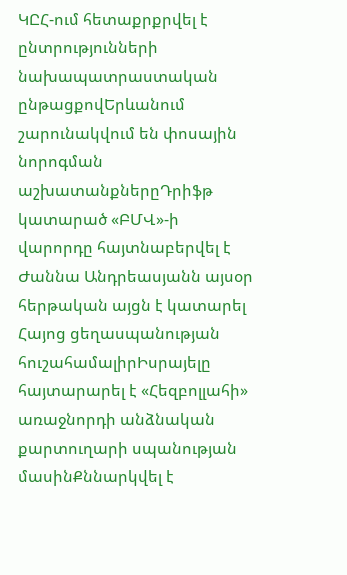ԿԸՀ-ում հետաքրքրվել է ընտրությունների նախապատրաստական ընթացքովԵրևանում շարունակվում են փոսային նորոգման աշխատանքներըԴրիֆթ կատարած «ԲՄՎ»-ի վարորդը հայտնաբերվել է Ժաննա Անդրեասյանն այսօր հերթական այցն է կատարել Հայոց ցեղասպանության հուշահամալիրԻսրայելը հայտարարել է «Հեզբոլլահի» առաջնորդի անձնական քարտուղարի սպանության մասինՔննարկվել է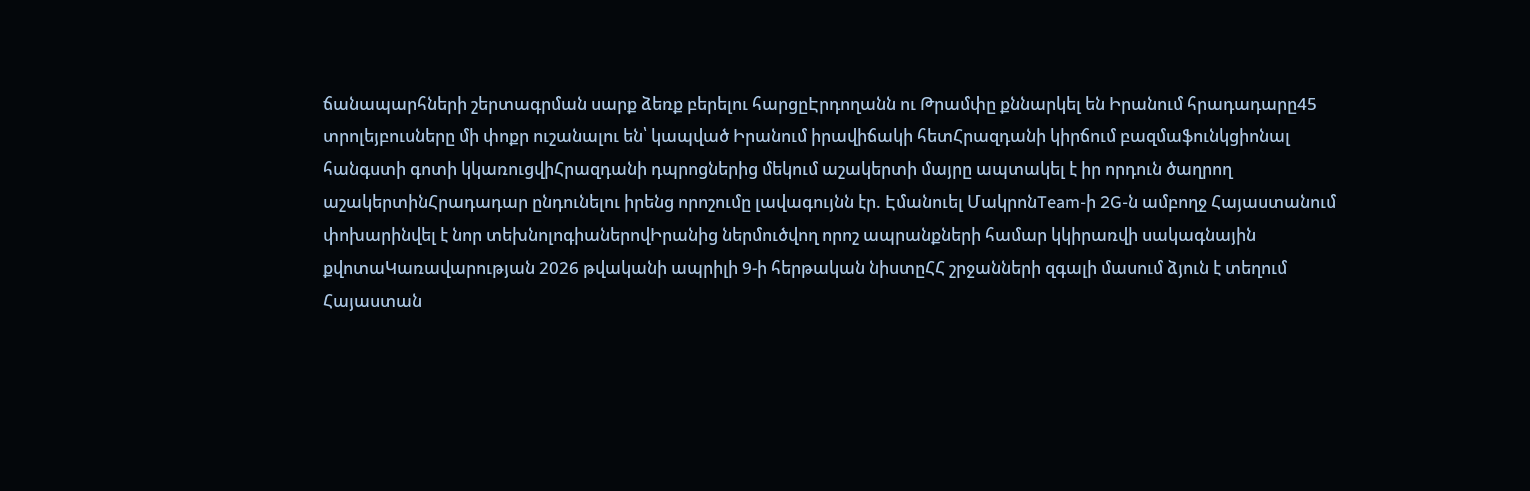ճանապարհների շերտագրման սարք ձեռք բերելու հարցըԷրդողանն ու Թրամփը քննարկել են Իրանում հրադադարը45 տրոլեյբուսները մի փոքր ուշանալու են՝ կապված Իրանում իրավիճակի հետՀրազդանի կիրճում բազմաֆունկցիոնալ հանգստի գոտի կկառուցվիՀրազդանի դպրոցներից մեկում աշակերտի մայրը ապտակել է իր որդուն ծաղրող աշակերտինՀրադադար ընդունելու իրենց որոշումը լավագույնն էր. Էմանուել ՄակրոնTeam-ի 2G-ն ամբողջ Հայաստանում փոխարինվել է նոր տեխնոլոգիաներովԻրանից ներմուծվող որոշ ապրանքների համար կկիրառվի սակագնային քվոտաԿառավարության 2026 թվականի ապրիլի 9-ի հերթական նիստըՀՀ շրջանների զգալի մասում ձյուն է տեղում
Հայաստան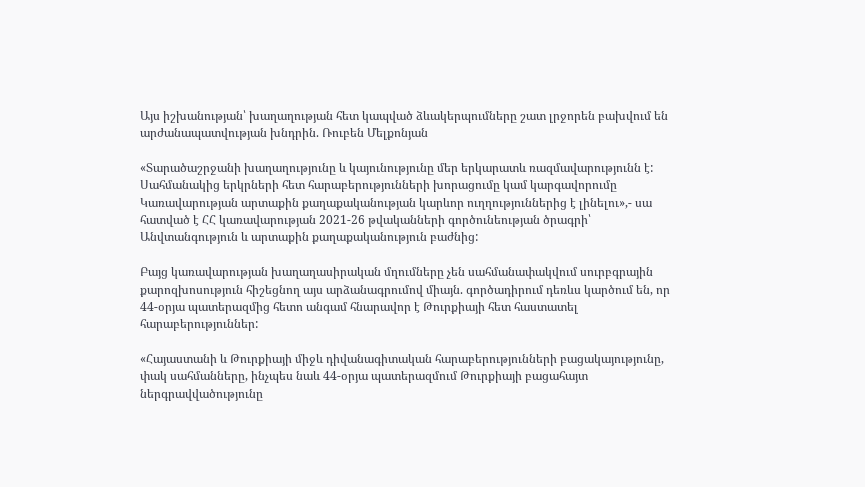Այս իշխանության՝ խաղաղության հետ կապված ձևակերպումները շատ լրջորեն բախվում են արժանապատվության խնդրին. Ռուբեն Մելքոնյան

«Տարածաշրջանի խաղաղությունը և կայունությունը մեր երկարատև ռազմավարությունն է: Սահմանակից երկրների հետ հարաբերությունների խորացումը կամ կարգավորումը Կառավարության արտաքին քաղաքականության կարևոր ուղղություններից է լինելու»,- սա հատված է ՀՀ կառավարության 2021-26 թվականների գործունեության ծրագրի՝ Անվտանգություն և արտաքին քաղաքականություն բաժնից:

Բայց կառավարության խաղաղասիրական մղումները չեն սահմանափակվում սուրբգրային քարոզխոսություն հիշեցնող այս արձանագրումով միայն. գործադիրում դեռևս կարծում են, որ 44-օրյա պատերազմից հետո անգամ հնարավոր է Թուրքիայի հետ հաստատել հարաբերություններ:

«Հայաստանի և Թուրքիայի միջև դիվանագիտական հարաբերությունների բացակայությունը, փակ սահմանները, ինչպես նաև 44-օրյա պատերազմում Թուրքիայի բացահայտ ներգրավվածությունը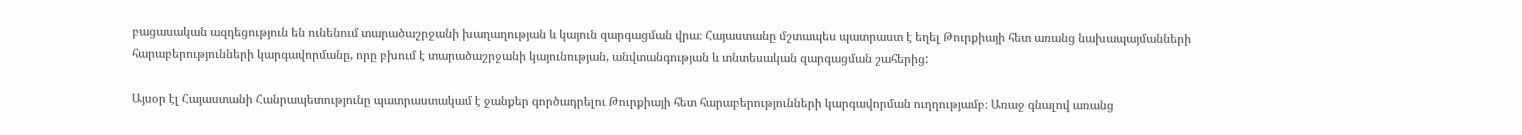բացասական ազդեցություն են ունենում տարածաշրջանի խաղաղության և կայուն զարգացման վրա։ Հայաստանը մշտապես պատրաստ է եղել Թուրքիայի հետ առանց նախապայմանների հարաբերությունների կարգավորմանը, որը բխում է տարածաշրջանի կայունության, անվտանգության և տնտեսական զարգացման շահերից:

Այսօր էլ Հայաստանի Հանրապետությունը պատրաստակամ է ջանքեր գործադրելու Թուրքիայի հետ հարաբերությունների կարգավորման ուղղությամբ։ Առաջ գնալով առանց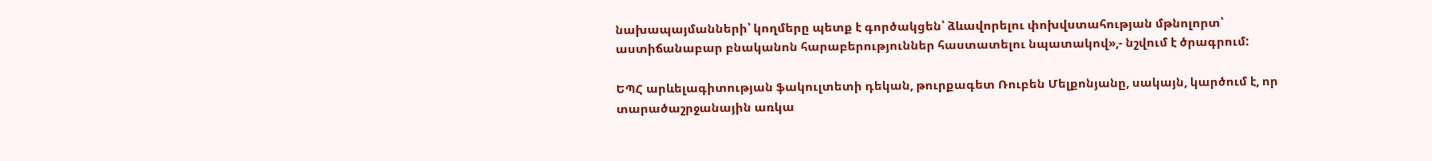նախապայմանների՝ կողմերը պետք է գործակցեն՝ ձևավորելու փոխվստահության մթնոլորտ՝ աստիճանաբար բնականոն հարաբերություններ հաստատելու նպատակով»,- նշվում է ծրագրում:

ԵՊՀ արևելագիտության ֆակուլտետի դեկան, թուրքագետ Ռուբեն Մելքոնյանը, սակայն, կարծում է, որ տարածաշրջանային առկա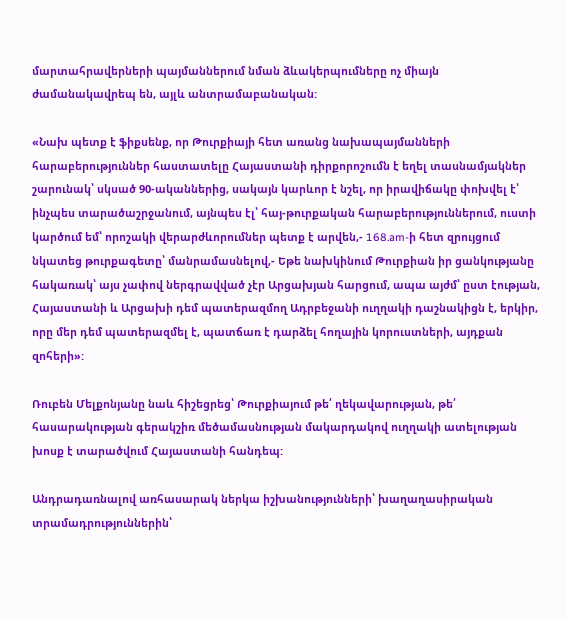մարտահրավերների պայմաններում նման ձևակերպումները ոչ միայն ժամանակավրեպ են, այլև անտրամաբանական:

«Նախ պետք է ֆիքսենք, որ Թուրքիայի հետ առանց նախապայմանների հարաբերություններ հաստատելը Հայաստանի դիրքորոշումն է եղել տասնամյակներ շարունակ՝ սկսած 90-ականներից, սակայն կարևոր է նշել, որ իրավիճակը փոխվել է՝ ինչպես տարածաշրջանում, այնպես էլ՝ հայ-թուրքական հարաբերություններում, ուստի կարծում եմ՝ որոշակի վերարժևորումներ պետք է արվեն,- 168.am-ի հետ զրույցում նկատեց թուրքագետը՝ մանրամասնելով,- Եթե նախկինում Թուրքիան իր ցանկությանը հակառակ՝ այս չափով ներգրավված չէր Արցախյան հարցում, ապա այժմ՝ ըստ էության, Հայաստանի և Արցախի դեմ պատերազմող Ադրբեջանի ուղղակի դաշնակիցն է, երկիր, որը մեր դեմ պատերազմել է, պատճառ է դարձել հողային կորուստների, այդքան զոհերի»:

Ռուբեն Մելքոնյանը նաև հիշեցրեց՝ Թուրքիայում թե՛ ղեկավարության, թե՛ հասարակության գերակշիռ մեծամասնության մակարդակով ուղղակի ատելության խոսք է տարածվում Հայաստանի հանդեպ:

Անդրադառնալով առհասարակ ներկա իշխանությունների՝ խաղաղասիրական տրամադրություններին՝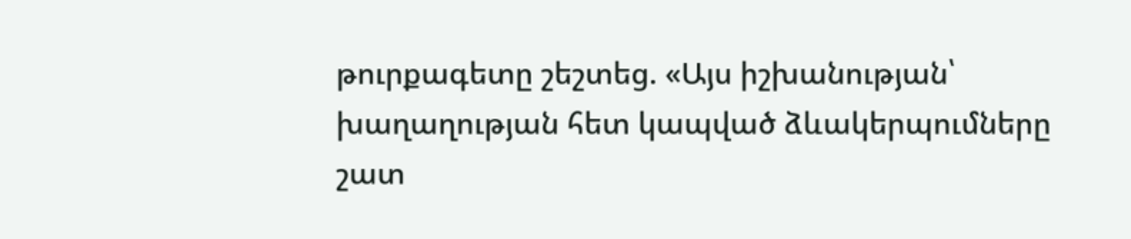թուրքագետը շեշտեց. «Այս իշխանության՝ խաղաղության հետ կապված ձևակերպումները շատ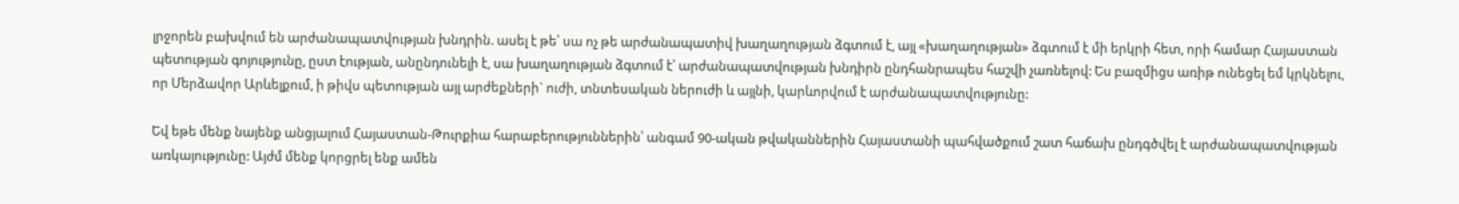լրջորեն բախվում են արժանապատվության խնդրին. ասել է թե՝ սա ոչ թե արժանապատիվ խաղաղության ձգտում է, այլ «խաղաղության» ձգտում է մի երկրի հետ, որի համար Հայաստան պետության գոյությունը, ըստ էության, անընդունելի է, սա խաղաղության ձգտում է՝ արժանապատվության խնդիրն ընդհանրապես հաշվի չառնելով: Ես բազմիցս առիթ ունեցել եմ կրկնելու, որ Մերձավոր Արևելքում, ի թիվս պետության այլ արժեքների` ուժի, տնտեսական ներուժի և այլնի, կարևորվում է արժանապատվությունը:

Եվ եթե մենք նայենք անցյալում Հայաստան-Թուրքիա հարաբերություններին՝ անգամ 90-ական թվականներին Հայաստանի պահվածքում շատ հաճախ ընդգծվել է արժանապատվության առկայությունը: Այժմ մենք կորցրել ենք ամեն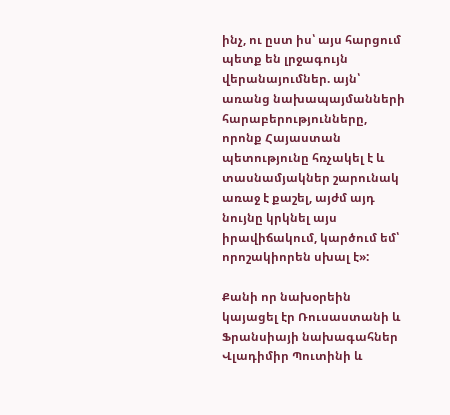ինչ, ու ըստ իս՝ այս հարցում պետք են լրջագույն վերանայումներ. այն՝ առանց նախապայմանների հարաբերությունները, որոնք Հայաստան պետությունը հռչակել է և տասնամյակներ շարունակ առաջ է քաշել, այժմ այդ նույնը կրկնել այս իրավիճակում, կարծում եմ՝ որոշակիորեն սխալ է»:

Քանի որ նախօրեին կայացել էր Ռուսաստանի և Ֆրանսիայի նախագահներ Վլադիմիր Պուտինի և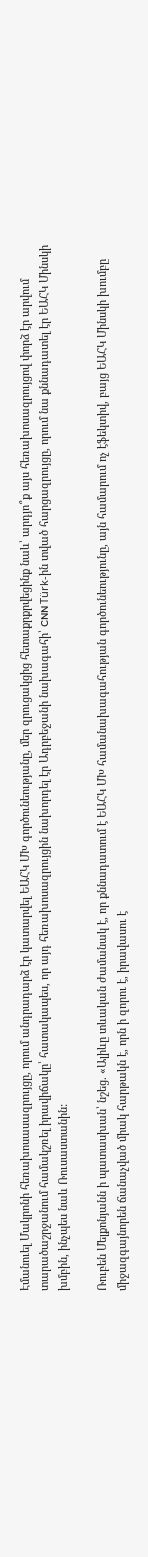Էմանուել Մակրոնի հեռախոսասազրույցը, որում անդրադարձ էր կատարվել ԵԱՀԿ ՄԽ գործունեությանը, մեր զրուցակցից հետաքրքրվեցինք նաև՝ արդյո՞ք այս հեռախոսազրույցով փորձ էր արվում տարածաշրջանում համակշռել իրավիճակը՝ հատակապես, որ այդ հեռախոսազրույցին նախորդել էր Ադրբեջանի նախագահի՝ CNN Türk-ին տված հարցազրույցը, որում նա քննադատել էր ԵԱՀԿ Մինսկի խմբին, ինչպես նաև Ռուսաստանին:

Ռուբեն Մելքոնյանն ի պատասխան՝ նշեց. «Ալիևը տևական ժամանակ է, որ քննադատում է ԵԱՀԿ ՄԽ համանախագահության գործունեությունը, այն համարում ոչ էֆեկտիվ, բայց ԵԱՀԿ Մինսկի խումբը միջազգայնորեն ճանաչված միակ հարթակն է, որն ի զորու է, իրավասու է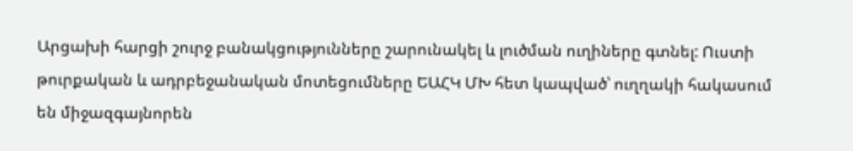Արցախի հարցի շուրջ բանակցությունները շարունակել և լուծման ուղիները գտնել: Ուստի թուրքական և ադրբեջանական մոտեցումները ԵԱՀԿ ՄԽ հետ կապված՝ ուղղակի հակասում են միջազգայնորեն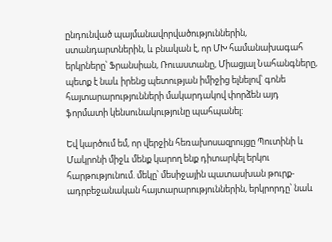ընդունված պայմանավորվածություններին, ստանդարտներին, և բնական է, որ ՄԽ համանախագահ երկրները՝ Ֆրանսիան, Ռուաստանը, Միացյալ Նահանգները, պետք է նաև իրենց պետության իմիջից ելնելով՝ գոնե հայտարարությունների մակարդակով փորձեն այդ ֆորմատի կենսունակությունը պահպանել:

Եվ կարծում եմ, որ վերջին հեռախոսազրույցը Պուտինի և Մակրոնի միջև մենք կարող ենք դիտարկել երկու հարթությունում. մեկը՝ մեսիջային պատասխան թուրք-ադրբեջանական հայտարարություններին, երկրորդը՝ նաև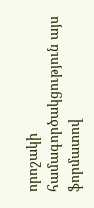որոշակի համագործակցություն այս ֆորմատով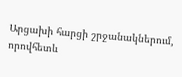Արցախի հարցի շրջանակներում, որովհետև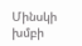Մինսկի խմբի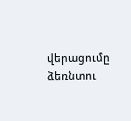վերացումը ձեռնտու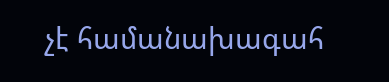չէ համանախագահ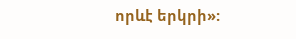որևէ երկրի»: